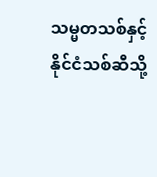သမ္မတသစ်နှင့် နိုင်ငံသစ်ဆီသို့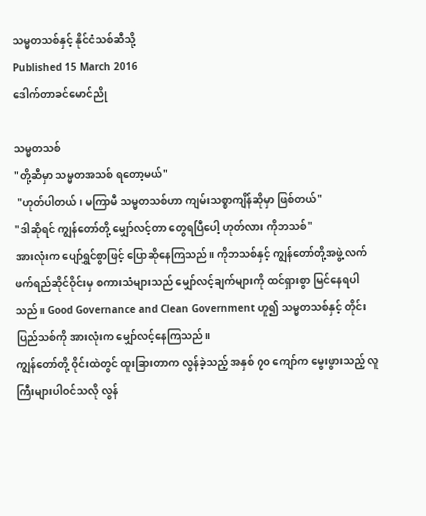သမ္မတသစ်နှင့် နိုင်ငံသစ်ဆီသို့
Published 15 March 2016
ဒေါက်တာခင်မောင်ညို

သမ္မတသစ်
"တို့ဆီမှာ သမ္မတအသစ် ရတော့မယ်"
 "ဟုတ်ပါတယ်၊ မကြာမီ သမ္မတသစ်ဟာ ကျမ်းသစ္စာကျိန်ဆိုမှာ ဖြစ်တယ်"
"ဒါဆိုရင် ကျွန်တော်တို့ မျှော်လင့်တာ တွေရပြီပေါ့ ဟုတ်လား ကိုဘသစ်"
အားလုံးက ပျော်ရွှင်စွာဖြင့် ပြောဆိုနေကြသည်။ ကိုဘသစ်နှင့် ကျွန်တော်တို့အဖွဲ့ လက်ဖက်ရည်ဆိုင်ဝိုင်းမှ စကားသံများသည် မျှော်လင့်ချက်များကို ထင်ရှားစွာ မြင်နေရပါသည်။ Good Governance and Clean Government ဟူ၍ သမ္မတသစ်နှင့် တိုင်းပြည်သစ်ကို အားလုံးက မျှော်လင့်နေကြသည်။
ကျွန်တော်တို့ ဝိုင်းထဲတွင် ထူးခြားတာက လွန်ခဲ့သည့် အနှစ် ၇၀ ကျော်က မွေးဖွားသည့် လူကြီးများပါဝင်သလို လွန်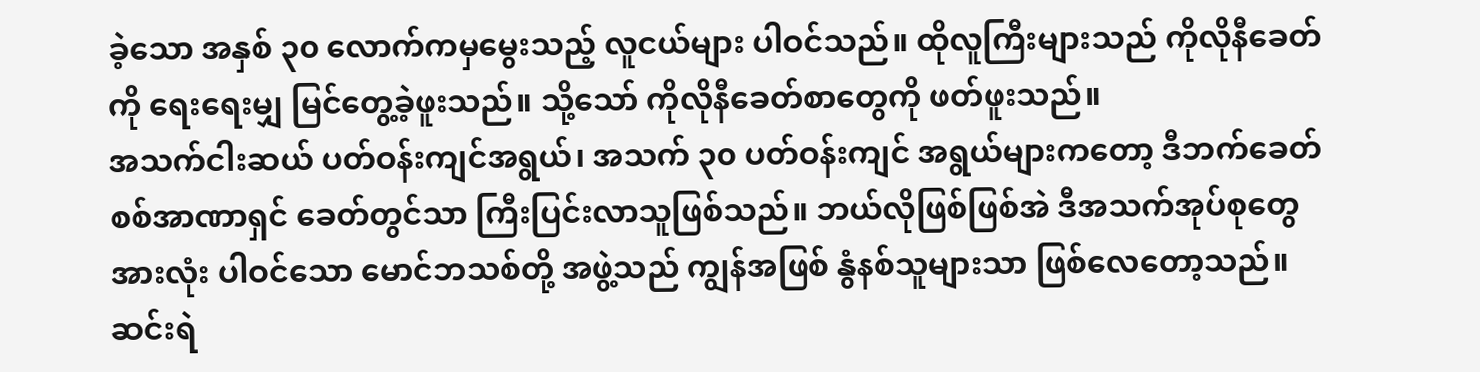ခဲ့သော အနှစ် ၃၀ လောက်ကမှမွေးသည့် လူငယ်များ ပါဝင်သည်။ ထိုလူကြီးများသည် ကိုလိုနီခေတ်ကို ရေးရေးမျှ မြင်တွေ့ခဲ့ဖူးသည်။ သို့သော် ကိုလိုနီခေတ်စာတွေကို ဖတ်ဖူးသည်။
အသက်ငါးဆယ် ပတ်ဝန်းကျင်အရွယ်၊ အသက် ၃၀ ပတ်ဝန်းကျင် အရွယ်များကတော့ ဒီဘက်ခေတ် စစ်အာဏာရှင် ခေတ်တွင်သာ ကြီးပြင်းလာသူဖြစ်သည်။ ဘယ်လိုဖြစ်ဖြစ်အဲ ဒီအသက်အုပ်စုတွေအားလုံး ပါဝင်သော မောင်ဘသစ်တို့ အဖွဲ့သည် ကျွန်အဖြစ် နွံနစ်သူများသာ ဖြစ်လေတော့သည်။
ဆင်းရဲ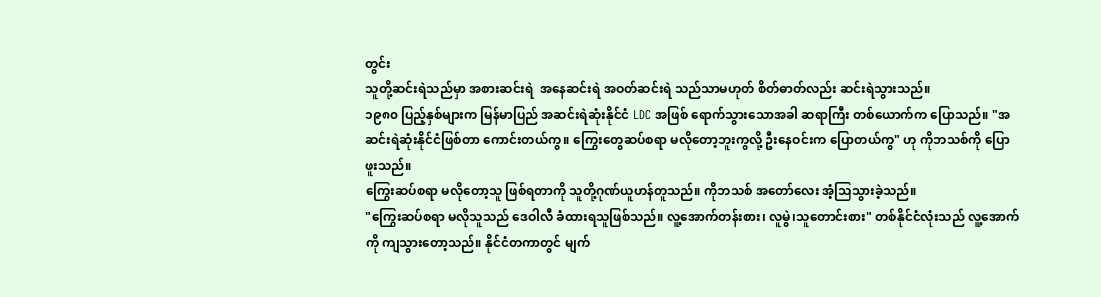တွင်း
သူတို့ဆင်းရဲသည်မှာ အစားဆင်းရဲ  အနေဆင်းရဲ အဝတ်ဆင်းရဲ သည်သာမဟုတ် စိတ်ဓာတ်လည်း ဆင်းရဲသွားသည်။
၁၉၈၀ ပြည့်နှစ်များက မြန်မာပြည် အဆင်းရဲဆုံးနိုင်ငံ LDC အဖြစ် ရောက်သွားသောအခါ ဆရာကြီး တစ်ယောက်က ပြောသည်။ "အဆင်းရဲဆုံးနိုင်ငံဖြစ်တာ ကောင်းတယ်ကွ။ ကြွေးတွေဆပ်စရာ မလိုတော့ဘူးကွလို့ ဦးနေဝင်းက ပြောတယ်ကွ" ဟု ကိုဘသစ်ကို ပြောဖူးသည်။
ကြွေးဆပ်စရာ မလိုတော့သူ ဖြစ်ရတာကို သူတို့ဂုဏ်ယူဟန်တူသည်။ ကိုဘသစ် အတော်လေး အံ့သြသွားခဲ့သည်။
"ကြွေးဆပ်စရာ မလိုသူသည် ဒေဝါလီ ခံထားရသူဖြစ်သည်။ လူ့အောက်တန်းစား၊ လူမွဲ၊သူတောင်းစား" တစ်နိုင်ငံလုံးသည် လူ့အောက်ကို ကျသွားတော့သည်။ နိုင်ငံတကာတွင် မျက်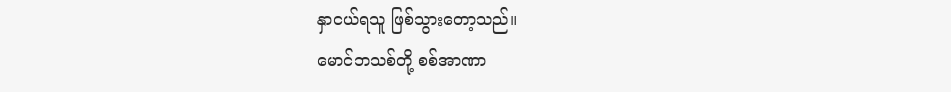နှာငယ်ရသူ ဖြစ်သွားတော့သည်။
မောင်ဘသစ်တို့ စစ်အာဏာ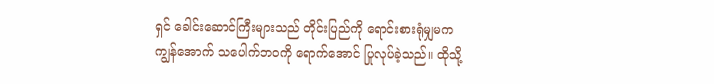ရှင် ခေါင်းဆောင်ကြီးများသည် တိုင်းပြည်ကို ရောင်းစားရုံမျှမက ကျွန်အောက် သပေါက်ဘဝကို ရောက်အောင် ပြုလုပ်ခဲ့သည်။ ထိုသို့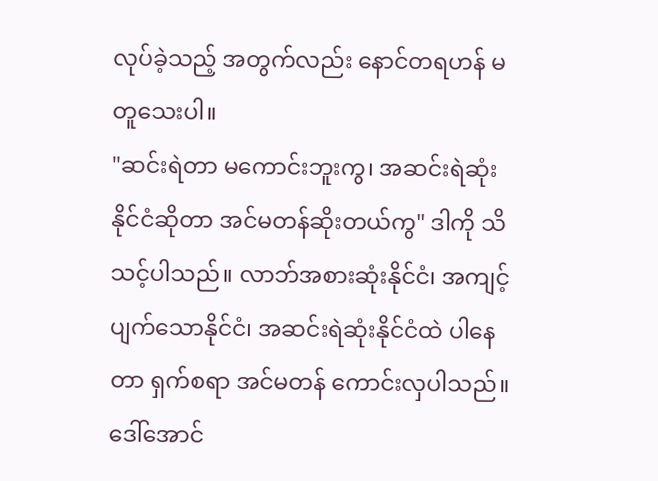လုပ်ခဲ့သည့် အတွက်လည်း နောင်တရဟန် မတူသေးပါ။
"ဆင်းရဲတာ မကောင်းဘူးကွ၊ အဆင်းရဲဆုံး နိုင်ငံဆိုတာ အင်မတန်ဆိုးတယ်ကွ" ဒါကို သိသင့်ပါသည်။ လာဘ်အစားဆုံးနိုင်ငံ၊ အကျင့်ပျက်သောနိုင်ငံ၊ အဆင်းရဲဆုံးနိုင်ငံထဲ ပါနေတာ ရှက်စရာ အင်မတန် ကောင်းလှပါသည်။
ဒေါ်အောင်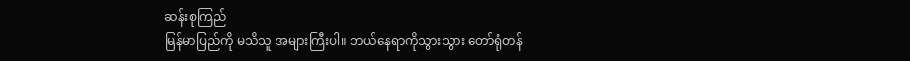ဆန်းစုကြည်
မြန်မာပြည်ကို မသိသူ အများကြီးပါ။ ဘယ်နေရာကိုသွားသွား တော်ရုံတန်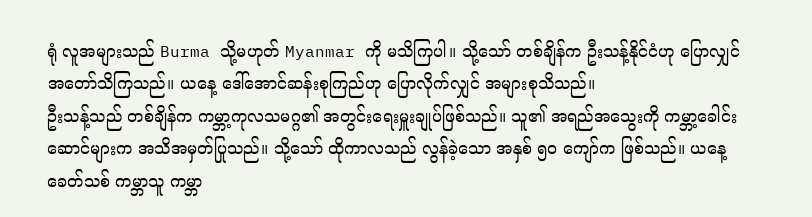ရုံ လူအများသည် Burma သို့မဟုတ် Myanmar ကို မသိကြပါ။ သို့သော် တစ်ချိန်က ဦးသန့်နိုင်ငံဟု ပြောလျှင် အတော်သိကြသည်။ ယနေ့ ဒေါ်အောင်ဆန်းစုကြည်ဟု ပြောလိုက်လျှင် အများစုသိသည်။
ဦးသန့်သည် တစ်ချိန်က ကမ္ဘာ့ကုလသမဂ္ဂ၏ အတွင်းရေးမှူးချုပ်ဖြစ်သည်။ သူ၏ အရည်အသွေးကို ကမ္ဘာ့ခေါင်းဆောင်များက အသိအမှတ်ပြုသည်။ သို့သော် ထိုကာလသည် လွန်ခဲ့သော အနှစ် ၅၀ ကျော်က ဖြစ်သည်။ ယနေ့ခေတ်သစ် ကမ္ဘာသူ ကမ္ဘာ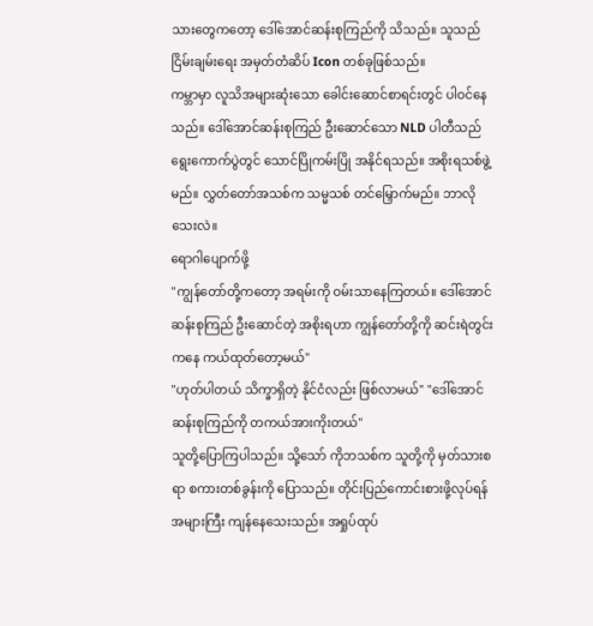သားတွေကတော့ ဒေါ်အောင်ဆန်းစုကြည်ကို သိသည်။ သူသည် ငြိမ်းချမ်းရေး အမှတ်တံဆိပ် Icon တစ်ခုဖြစ်သည်။
ကမ္ဘာမှာ လူသိအများဆုံးသော ခေါင်းဆောင်စာရင်းတွင် ပါဝင်နေသည်။ ဒေါ်အောင်ဆန်းစုကြည် ဦးဆောင်သော NLD ပါတီသည် ရွေးကောက်ပွဲတွင် သောင်ပြိုကမ်းပြို အနိုင်ရသည်။ အစိုးရသစ်ဖွဲ့မည်။ လွှတ်တော်အသစ်က သမ္မသစ် တင်မြှောက်မည်။ ဘာလိုသေးလဲ။
ရောဂါပျောက်ဖို့
"ကျွန်တော်တို့ကတော့ အရမ်းကို ဝမ်းသာနေကြတယ်။ ဒေါ်အောင်ဆန်းစုကြည် ဦးဆောင်တဲ့ အစိုးရဟာ ကျွန်တော်တို့ကို ဆင်းရဲတွင်းကနေ ကယ်ထုတ်တော့မယ်"
"ဟုတ်ပါတယ် သိက္ခာရှိတဲ့ နိုင်ငံလည်း ဖြစ်လာမယ်" "ဒေါ်အောင်ဆန်းစုကြည်ကို တကယ်အားကိုးတယ်"
သူတို့ပြောကြပါသည်။ သို့သော် ကိုဘသစ်က သူတို့ကို မှတ်သားစရာ စကားတစ်ခွန်းကို ပြောသည်။ တိုင်းပြည်ကောင်းစားဖို့လုပ်ရန် အများကြီး ကျန်နေသေးသည်။ အရှုပ်ထုပ်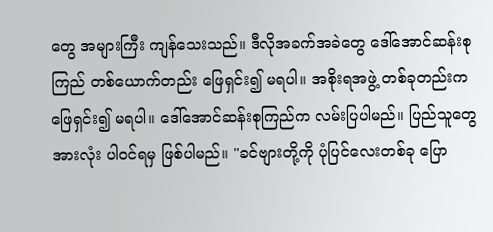တွေ အများကြီး ကျန်သေးသည်။ ဒီလိုအခက်အခဲတွေ ဒေါ်အောင်ဆန်းစုကြည် တစ်ယောက်တည်း ဖြေရှင်း၍ မရပါ။ အစိုးရအဖွဲ့ တစ်ခုတည်းက ဖြေရှင်း၍ မရပါ။ ဒေါ်အောင်ဆန်းစုကြည်က လမ်းပြပါမည်။ ပြည်သူတွေအားလုံး ပါဝင်ရမှ ဖြစ်ပါမည်။ "ခင်ဗျားတို့ကို ပုံပြင်လေးတစ်ခု ပြော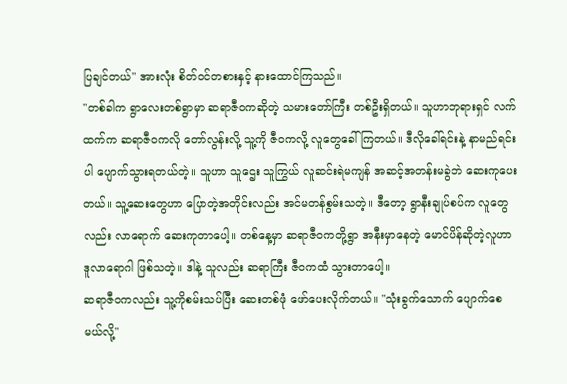ပြချင်တယ်" အားလုံး စိတ်ဝင်တစားနှင့် နားထောင်ကြသည်။
"တစ်ခါက ရွာလေးတစ်ရွာမှာ ဆရာဇီဝကဆိုတဲ့ သမားတော်ကြီး တစ်ဦးရှိတယ်။ သူဟာဘုရားရှင် လက်ထက်က ဆရာဇီဝကလို တော်လွန်းလို့ သူ့ကို ဇီဝကလို့ လူတွေခေါ်ကြတယ်။ ဒီလိုခေါ်ရင်းနဲ့ နာမည်ရင်းပါ ပျောက်သွားရတယ်တဲ့။ သူဟာ သူဌေး သူကြွယ် လူဆင်းရဲမကျန် အဆင့်အတန်းမခွဲဘဲ ဆေးကုပေးတယ်။ သူ့ဆေးတွေဟာ ပြောတဲ့အတိုင်းလည်း အင်မတန်စွမ်းသတဲ့။ ဒီတော့ ရွာနီးချုပ်စပ်က လူတွေလည်း လာရောက် ဆေးကုတာပေါ့။ တစ်နေ့မှာ ဆရာဇီဝကတို့ရွာ အနီးမှာနေတဲ့ မောင်ပိန်ဆိုတဲ့လူဟာ ဒူလာရောဂါ ဖြစ်သတဲ့။ ဒါနဲ့ သူလည်း ဆရာကြီး ဇီဝကထံ သွားတာပေါ့။
ဆရာဇီဝကလည်း သူ့ကိုစမ်းသပ်ပြီး ဆေးတစ်ဖုံ ဖော်ပေးလိုက်တယ်။ "သုံးခွက်သောက် ပျောက်စေမယ်လို့"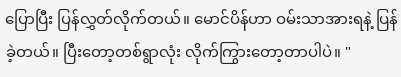ပြောပြီး ပြန်လွှတ်လိုက်တယ်။ မောင်ပိန်ဟာ ဝမ်းသာအားရနဲ့ ပြန်ခဲ့တယ်။ ပြီးတော့တစ်ရွာလုံး လိုက်ကြွားတော့တာပါပဲ။ "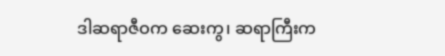ဒါဆရာဇီဝက ဆေးကွ၊ ဆရာကြီးက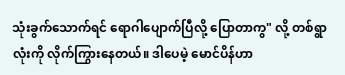သုံးခွက်သောက်ရင် ရောဂါပျောက်ပြီလို့ ပြောတာကွ" လို့ တစ်ရွာလုံးကို လိုက်ကြွားနေတယ်။ ဒါပေမဲ့ မောင်ပိန်ဟာ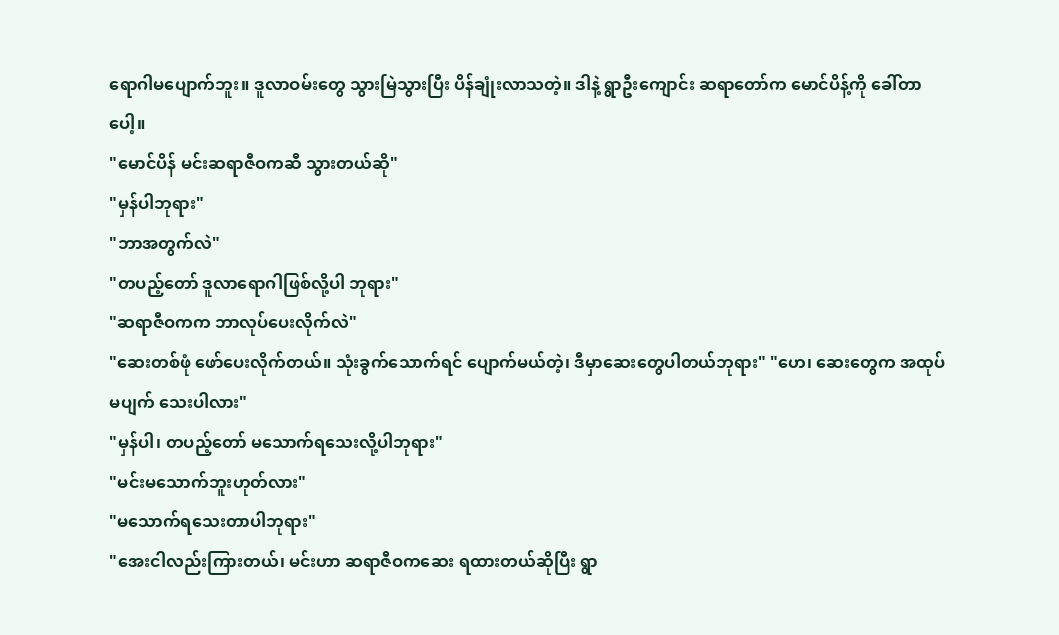ရောဂါမပျောက်ဘူး။ ဒူလာဝမ်းတွေ သွားမြဲသွားပြီး ပိန်ချုံးလာသတဲ့။ ဒါနဲ့ ရွာဦးကျောင်း ဆရာတော်က မောင်ပိန့်ကို ခေါ်တာပေါ့။
"မောင်ပိန် မင်းဆရာဇီဝကဆီ သွားတယ်ဆို"
"မှန်ပါဘုရား"
"ဘာအတွက်လဲ"
"တပည့်တော် ဒူလာရောဂါဖြစ်လို့ပါ ဘုရား"
"ဆရာဇီဝကက ဘာလုပ်ပေးလိုက်လဲ"
"ဆေးတစ်ဖုံ ဖော်ပေးလိုက်တယ်။ သုံးခွက်သောက်ရင် ပျောက်မယ်တဲ့၊ ဒီမှာဆေးတွေပါတယ်ဘုရား" "ဟေ၊ ဆေးတွေက အထုပ်မပျက် သေးပါလား"
"မှန်ပါ၊ တပည့်တော် မသောက်ရသေးလို့ပါဘုရား"
"မင်းမသောက်ဘူးဟုတ်လား"
"မသောက်ရသေးတာပါဘုရား"
"အေးငါလည်းကြားတယ်၊ မင်းဟာ ဆရာဇီဝကဆေး ရထားတယ်ဆိုပြီး ရွာ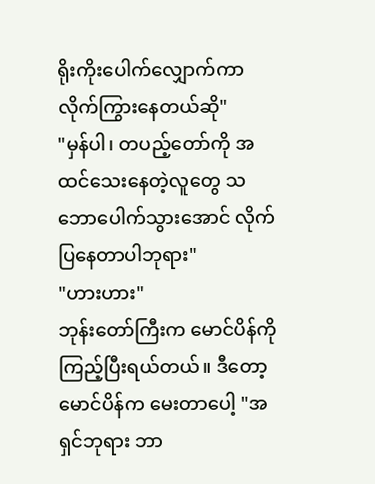ရိုးကိုးပေါက်လျှောက်ကာ လိုက်ကြွားနေတယ်ဆို"
"မှန်ပါ၊ တပည့်တော်ကို အထင်သေးနေတဲ့လူတွေ သဘောပေါက်သွားအောင် လိုက်ပြနေတာပါဘုရား"
"ဟားဟား"
ဘုန်းတော်ကြီးက မောင်ပိန်ကို ကြည့်ပြီးရယ်တယ်။ ဒီတော့ မောင်ပိန်က မေးတာပေါ့ "အရှင်ဘုရား ဘာ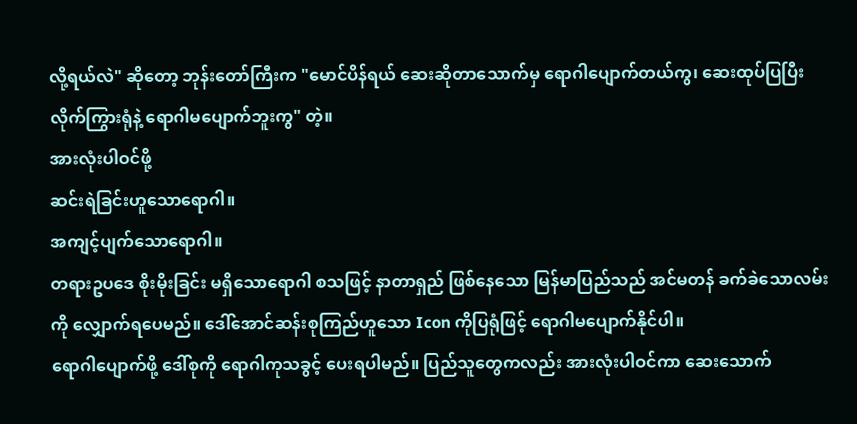လို့ရယ်လဲ" ဆိုတော့ ဘုန်းတော်ကြီးက "မောင်ပိန်ရယ် ဆေးဆိုတာသောက်မှ ရောဂါပျောက်တယ်ကွ၊ ဆေးထုပ်ပြပြီး လိုက်ကြွားရုံနဲ့ ရောဂါမပျောက်ဘူးကွ" တဲ့။
အားလုံးပါဝင်ဖို့
ဆင်းရဲခြင်းဟူသောရောဂါ။
အကျင့်ပျက်သောရောဂါ။
တရားဥပဒေ စိုးမိုးခြင်း မရှိသောရောဂါ စသဖြင့် နာတာရှည် ဖြစ်နေသော မြန်မာပြည်သည် အင်မတန် ခက်ခဲသောလမ်းကို လျှောက်ရပေမည်။ ဒေါ်အောင်ဆန်းစုကြည်ဟူသော Icon ကိုပြရုံဖြင့် ရောဂါမပျောက်နိုင်ပါ။
ရောဂါပျောက်ဖို့ ဒေါ်စုကို ရောဂါကုသခွင့် ပေးရပါမည်။ ပြည်သူတွေကလည်း အားလုံးပါဝင်ကာ ဆေးသောက်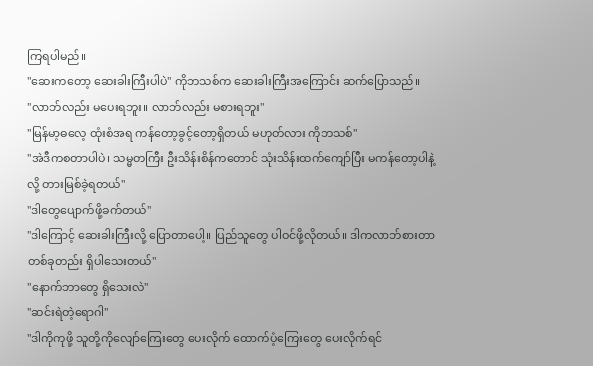ကြရပါမည်။
"ဆေးကတော့ ဆေးခါးကြီးပါပဲ" ကိုဘသစ်က ဆေးခါးကြီးအကြောင်း ဆက်ပြောသည်။
"လာဘ်လည်း မပေးရဘူး။ လာဘ်လည်း မစားရဘူး"
"မြန်မာ့ဓလေ့ ထုံးစံအရ ကန်တော့ခွင့်တော့ရှိတယ် မဟုတ်လား ကိုဘသစ်"
"အဲဒီကစတာပါပဲ၊ သမ္မတကြီး ဦးသိန်းစိန်ကတောင် သုံးသိန်းထက်ကျော်ပြီး မကန်တော့ပါနဲ့လို့ တားမြစ်ခဲ့ရတယ်"
"ဒါတွေပျောက်ဖို့ခက်တယ်"
"ဒါကြောင့် ဆေးခါးကြီးလို့ ပြောတာပေါ့။ ပြည်သူတွေ ပါဝင်ဖို့လိုတယ်။ ဒါကလာဘ်စားတာ တစ်ခုတည်း ရှိပါသေးတယ်"
"နောက်ဘာတွေ ရှိသေးလဲ"
"ဆင်းရဲတဲ့ရောဂါ"
"ဒါကိုကုဖို့ သူတို့ကိုလျော်ကြေးတွေ ပေးလိုက် ထောက်ပံ့ကြေးတွေ ပေးလိုက်ရင်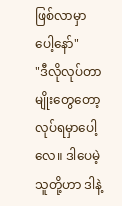ဖြစ်လာမှာပေါ့နော်"
"ဒီလိုလုပ်တာမျိုးတွေတော့ လုပ်ရမှာပေါ့လေ။ ဒါပေမဲ့ သူတို့ဟာ ဒါနဲ့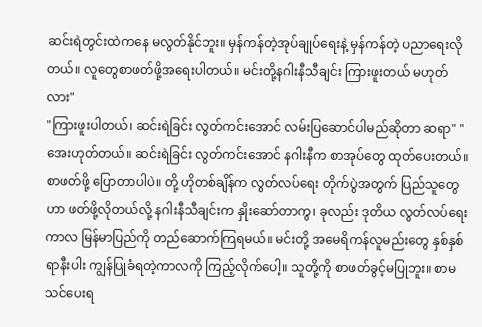ဆင်းရဲတွင်းထဲကနေ မလွတ်နိုင်ဘူး။ မှန်ကန်တဲ့အုပ်ချုပ်ရေးနဲ့ မှန်ကန်တဲ့ ပညာရေးလိုတယ်။ လူတွေစာဖတ်ဖို့အရေးပါတယ်။ မင်းတို့နဂါးနီသီချင်း ကြားဖူးတယ် မဟုတ်လား"
"ကြားဖူးပါတယ်၊ ဆင်းရဲခြင်း လွတ်ကင်းအောင် လမ်းပြဆောင်ပါမည်ဆိုတာ ဆရာ" "အေးဟုတ်တယ်။ ဆင်းရဲခြင်း လွတ်ကင်းအောင် နဂါးနီက စာအုပ်တွေ ထုတ်ပေးတယ်။ စာဖတ်ဖို့ ပြောတာပါပဲ။ တို့ ဟိုတစ်ချိန်က လွတ်လပ်ရေး တိုက်ပွဲအတွက် ပြည်သူတွေဟာ ဖတ်ဖို့လိုတယ်လို့ နဂါးနီသီချင်းက နှိုးဆော်တာကွ၊ ခုလည်း ဒုတိယ လွတ်လပ်ရေးကာလ မြန်မာပြည်ကို တည်ဆောက်ကြရမယ်။ မင်းတို့ အမေရိကန်လူမည်းတွေ နှစ်နှစ်ရာနီးပါး ကျွန်ပြုခံရတဲ့ကာလကို ကြည့်လိုက်ပေါ့။ သူတို့ကို စာဖတ်ခွင့်မပြုဘူး။ စာမသင်ပေးရ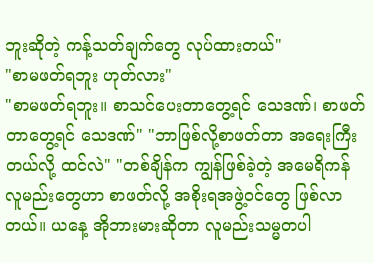ဘူးဆိုတဲ့ ကန့်သတ်ချက်တွေ လုပ်ထားတယ်"
"စာမဖတ်ရဘူး ဟုတ်လား"
"စာမဖတ်ရဘူး။ စာသင်ပေးတာတွေ့ရင် သေဒဏ်၊ စာဖတ်တာတွေ့ရင် သေဒဏ်" "ဘာဖြစ်လို့စာဖတ်တာ အရေးကြီးတယ်လို့ ထင်လဲ" "တစ်ချိန်က ကျွန်ဖြစ်ခဲ့တဲ့ အမေရိကန် လူမည်းတွေဟာ စာဖတ်လို့ အစိုးရအဖွဲ့ဝင်တွေ ဖြစ်လာတယ်။ ယနေ့ အိုဘားမားဆိုတာ လူမည်းသမ္မတပါ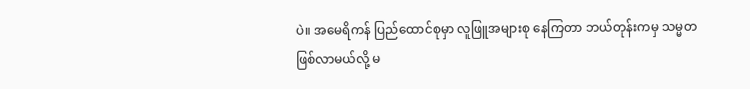ပဲ။ အမေရိကန် ပြည်ထောင်စုမှာ လူဖြူအများစု နေကြတာ ဘယ်တုန်းကမှ သမ္မတဖြစ်လာမယ်လို့ မ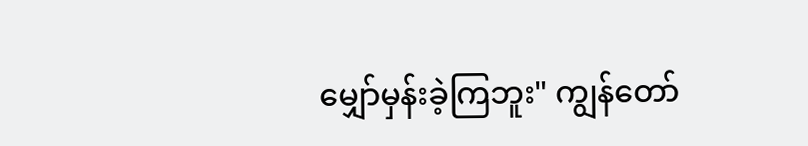မျှော်မှန်းခဲ့ကြဘူး" ကျွန်တော်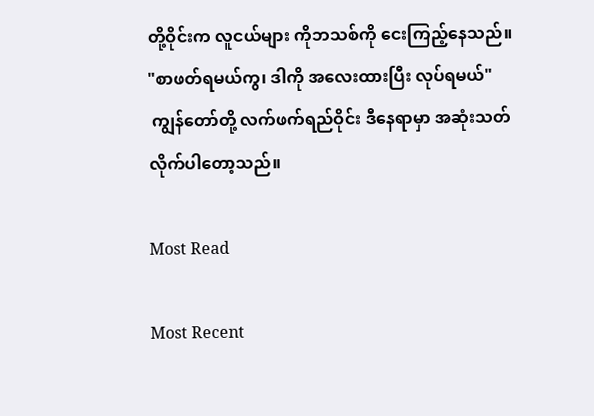တို့ဝိုင်းက လူငယ်များ ကိုဘသစ်ကို ငေးကြည့်နေသည်။
"စာဖတ်ရမယ်ကွ၊ ဒါကို အလေးထားပြီး လုပ်ရမယ်"
 ကျွန်တော်တို့ လက်ဖက်ရည်ဝိုင်း ဒီနေရာမှာ အဆုံးသတ် လိုက်ပါတော့သည်။

Most Read

Most Recent